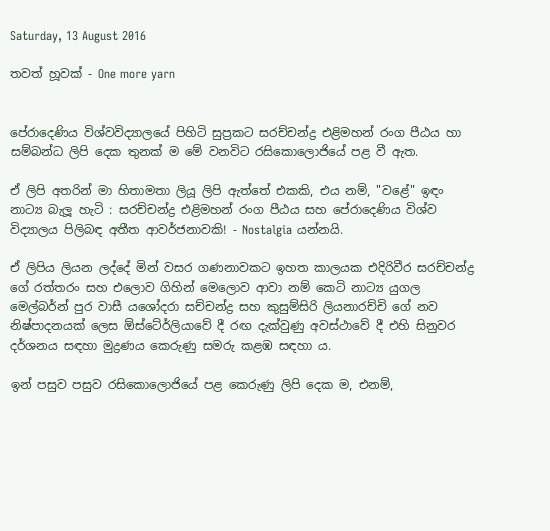Saturday, 13 August 2016

තවත් හූවක් - One more yarn


පේරාදෙණිය විශ්වවිද්‍යාලයේ පිහිටි සුප්‍රකට සරච්චන්ද්‍ර එළිමහන් රංග පීඨය හා සම්බන්ධ ලිපි දෙක තුනක් ම මේ වනවිට රසිකොලොජියේ පළ වී ඇත.

ඒ ලිපි අතරින් මා හිතාමතා ලියූ ලිපි ඇත්තේ එකකි, එය නම්, "වළේ" ඉඳං නාට්‍ය බැලූ හැටි : සරච්චන්ද්‍ර එළිමහන් රංග පීඨය සහ පේරාදෙණිය විශ්ව විද්‍යාලය පිලිබඳ අතීත ආවර්ජනාවකි! - Nostalgia යන්නයි.

ඒ ලිපිය ලියන ලද්දේ මින් වසර ගණනාවකට ඉහත කාලයක එදිරිවීර සරච්චන්ද්‍ර ගේ රත්තරං සහ එලොව ගිහින් මෙලොව ආවා නම් කෙටි නාට්‍ය යුගල මෙල්බර්න් පුර වාසී යශෝදරා සච්චන්ද්‍ර සහ කුසුම්සිරි ලියනාරච්චි ගේ නව නිෂ්පාදනයක් ලෙස ඕස්ටේ‍ර්ලියාවේ දී රඟ දැක්වුණු අවස්ථාවේ දී එහි සිනුවර දර්ශනය සඳහා මුද්‍රණය කෙරුණු සමරු කළඹ සඳහා ය.

ඉන් පසුව පසුව රසිකොලොජියේ පළ කෙරුණු ලිපි දෙක ම, එනම්,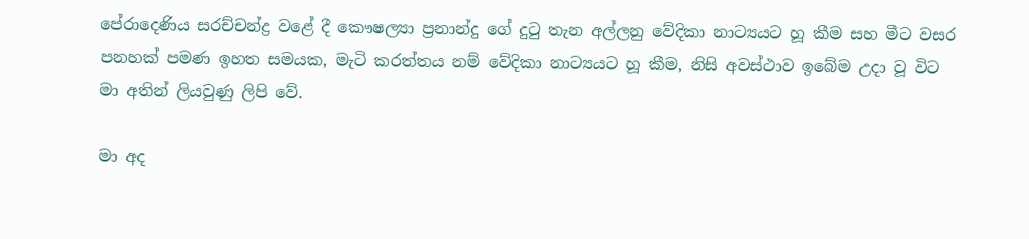පේරාදෙණිය සරච්චන්ද්‍ර වළේ දී කෞෂල්‍යා ප්‍රනාන්දු ගේ දුටු තැන අල්ලනු වේදිකා නාට්‍යයට හූ කීම සහ මීට වසර පනහක් පමණ ඉහත සමයක, මැටි කරත්තය නම් වේදිකා නාට්‍යයට හූ කීම, නිසි අවස්ථාව ඉබේම උදා වූ විට මා අතින් ලියවුණු ලිපි වේ.

මා අද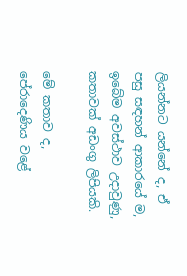ලියන්නට යන්නේ ද, ඒ පසු සඳහන් ආකාරයේ ම, ඉබේම අවස්ථාව උදාවුණු, කතාවක් අඩංගු ලිපියකි.

මේ කතාව ද, පේරාදෙණිය වළේ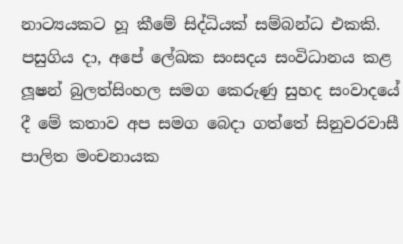නාට්‍යයකට හූ කීමේ සිද්ධියක් සම්බන්ධ එකකි. පසුගිය දා, අපේ ලේඛක සංසදය සංවිධානය කළ ලූෂන් බුලත්සිංහල සමග කෙරුණු සුහද සංවාදයේ දී මේ කතාව අප සමග බෙදා ගත්තේ සිනුවරවාසී පාලිත මංචනායක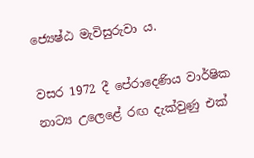ජ්‍යෙෂ්ඨ මැවිසුරුවා ය.

වසර 1972 දී පේරාදෙණිය වාර්ෂික නාට්‍ය උලෙළේ රඟ දැක්වුණු එක්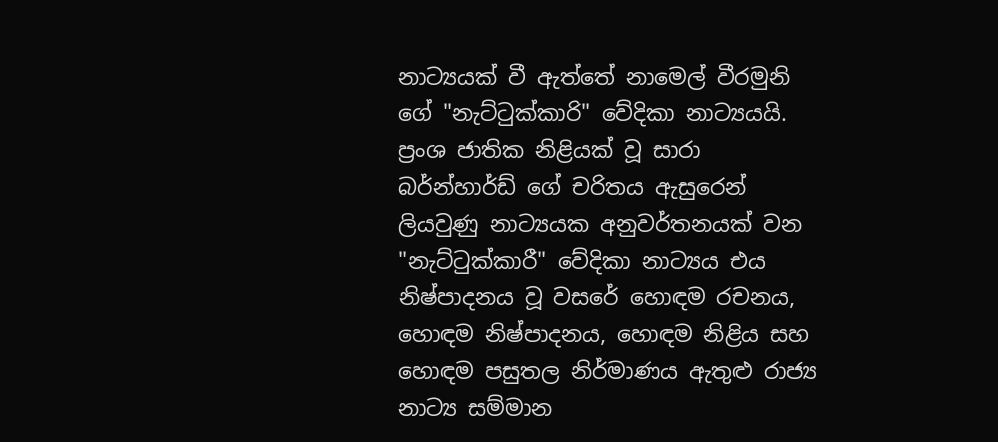නාට්‍යයක් වී ඇත්තේ නාමෙල් වීරමුනි ගේ "නැට්ටුක්කාරි" වේදිකා නාට්‍යයයි. ප්‍රංශ ජාතික නිළියක් වූ සාරා බර්න්හාර්ඩ් ගේ චරිතය ඇසුරෙන් ලියවුණු නාට්‍යයක අනුවර්තනයක් වන "නැට්ටුක්කාරී" වේදිකා නාට්‍යය එය නිෂ්පාදනය වූ වසරේ හොඳම රචනය, හොඳම නිෂ්පාදනය, හොඳම නිළිය සහ හොඳම පසුතල නිර්මාණය ඇතුළු රාජ්‍ය නාට්‍ය සම්මාන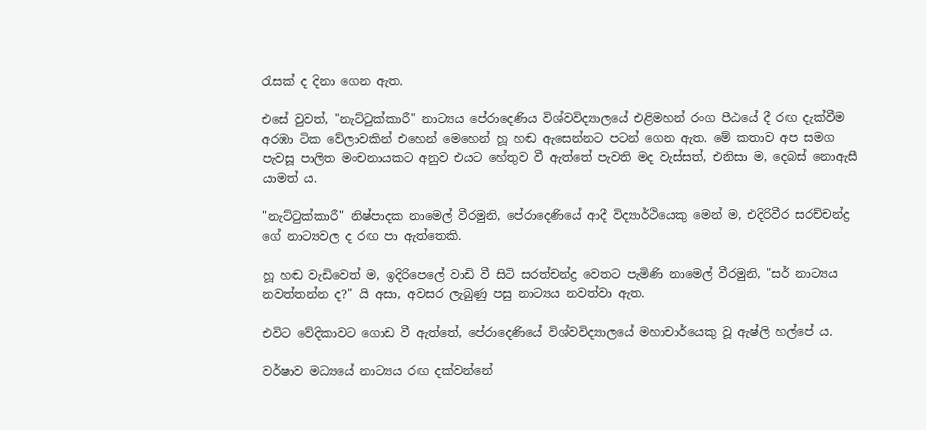රැසක් ද දිනා ගෙන ඇත.

එසේ වුවත්, "නැට්ටුක්කාරී" නාට්‍යය පේරාදෙණිය විශ්වවිද්‍යාලයේ එළිමහන් රංග පීඨයේ දී රඟ දැක්වීම අරඹා ටික වේලාවකින් එහෙන් මෙහෙන් හූ හඬ ඇසෙන්නට පටන් ගෙන ඇත. මේ කතාව අප සමග පැවසූ පාලිත මංචනායකට අනුව එයට හේතුව වී ඇත්තේ පැවති මද වැස්සත්, එනිසා ම, දෙබස් නොඇසී යාමත් ය.

"නැට්ටුක්කාරී" නිෂ්පාදක නාමෙල් වීරමුනි, පේරාදෙණියේ ආදී විද්‍යාර්ථියෙකු මෙන් ම, එදිරිවීර සරච්චන්ද්‍ර ගේ නාට්‍යවල ද රඟ පා ඇත්තෙකි.

හූ හඬ වැඩිවෙත් ම, ඉදිරිපෙලේ වාඩි වී සිටි සරත්චන්ද්‍ර වෙතට පැමිණි නාමෙල් වීරමුනි, "සර් නාට්‍යය නවත්තන්න ද?" යි අසා, අවසර ලැබුණු පසු නාට්‍යය නවත්වා ඇත.

එවිට වේදිකාවට ගොඩ වී ඇත්තේ, පේරාදෙණියේ විශ්වවිද්‍යාලයේ මහාචාර්යෙකු වූ ඇෂ්ලි හල්පේ ය.

වර්ෂාව මධ්‍යයේ නාට්‍යය රඟ දක්වන්නේ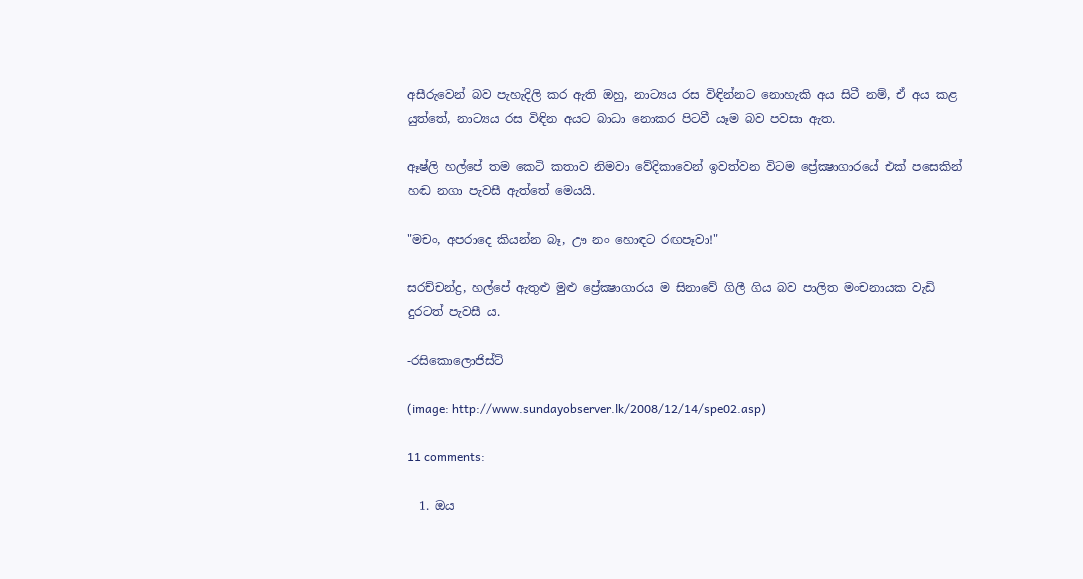අසීරුවෙන් බව පැහැදිලි කර ඇති ඔහු, නාට්‍යය රස විඳින්නට නොහැකි අය සිටී නම්, ඒ අය කළ යුත්තේ, නාට්‍යය රස විඳින අයට බාධා නොකර පිටවී යෑම බව පවසා ඇත.

ඈෂ්ලි හල්පේ තම කෙටි කතාව නිමවා වේදිකාවෙන් ඉවත්වන විටම ප්‍රේක්‍ෂාගාරයේ එක් පසෙකින් හඬ නගා පැවසී ඇත්තේ මෙයයි.

"මචං, අපරාදෙ කියන්න බෑ, ඌ නං හොඳට රඟපෑවා!"

සරච්චන්ද්‍ර, හල්පේ ඇතුළු මුළු ප්‍රේක්‍ෂාගාරය ම සිනාවේ ගිලී ගිය බව පාලිත මංචනායක වැඩි දුරටත් පැවසී ය.

-රසිකොලොජිස්ට්

(image: http://www.sundayobserver.lk/2008/12/14/spe02.asp)

11 comments:

  1. ඔය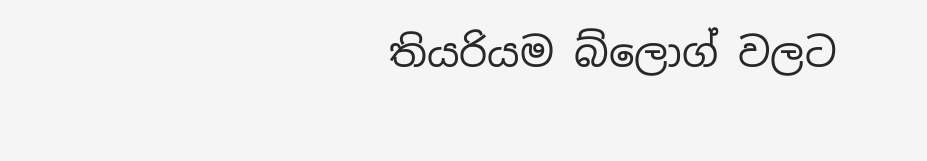තියරියම බ්ලොග් වලට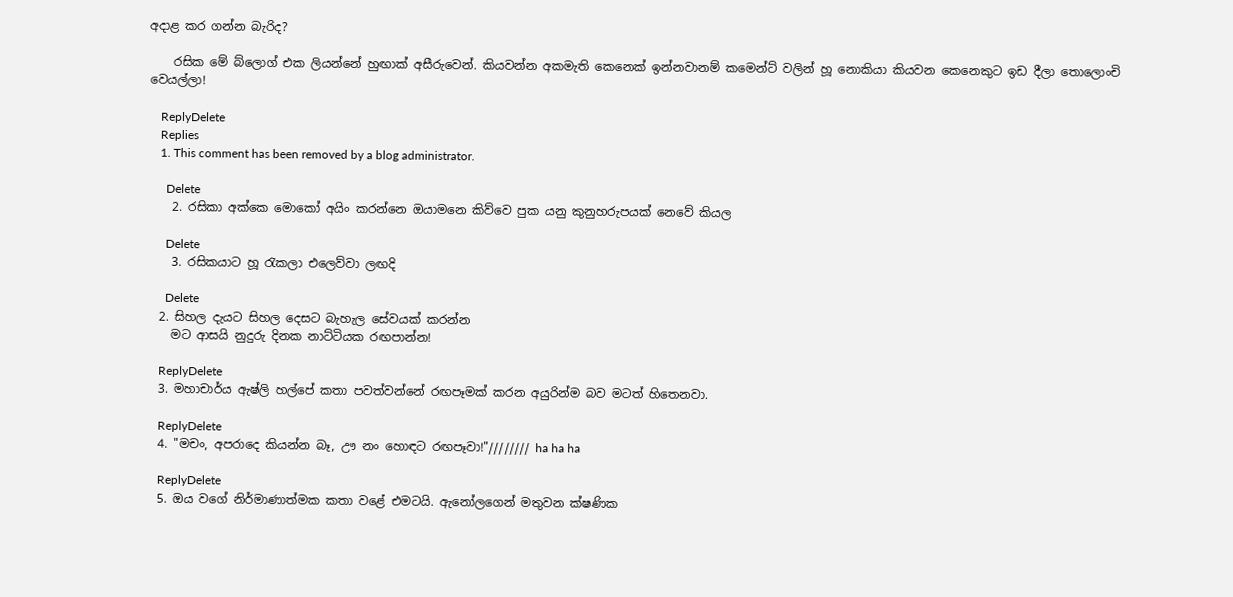අදාළ කර ගන්න බැරිද?

    රසික මේ බ්ලොග් එක ලියන්නේ හුඟාක් අසීරුවෙන්. කියවන්න අකමැති කෙනෙක් ඉන්නවානම් කමෙන්ට් වලින් හූ නොකියා කියවන කෙනෙකුට ඉඩ දීලා තොලොංචි වෙයල්ලා!

    ReplyDelete
    Replies
    1. This comment has been removed by a blog administrator.

      Delete
    2. රසිකා අක්කෙ මොකෝ අයිං කරන්නෙ ඔයාමනෙ කිව්වෙ පුක යනු කුනුහරුපයක් නෙවේ කියල

      Delete
    3. රසිකයාට හූ රැකලා එලෙව්වා ලඟදි

      Delete
  2. සිහල දැයට සිහල දෙසට බැහැල සේවයක් කරන්න
    මට ආසයි නුදුරු දිනක නාට්ටියක රඟපාන්න!

    ReplyDelete
  3. මහාචාර්ය ඇෂ්ලි හල්පේ කතා පවත්වන්නේ රඟපෑමක් කරන අයුරින්ම බව මටත් හිතෙනවා.

    ReplyDelete
  4. "මචං, අපරාදෙ කියන්න බෑ, ඌ නං හොඳට රඟපෑවා!"//////// ha ha ha

    ReplyDelete
  5. ඔය වගේ නිර්මාණාත්මක කතා වළේ එමටයි. ඇනෝලගෙන් මතුවන ක්ෂණික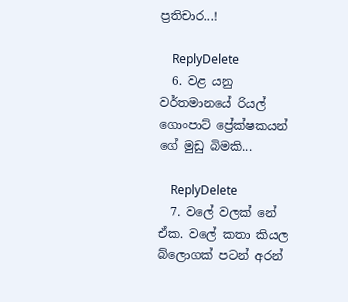ප්‍රතිචාර...!

    ReplyDelete
  6. වළ යනු වර්තමානයේ රියල් ගොංපාට් ප්‍රේක්ෂකයන් ගේ මුඩු බිමකි...

    ReplyDelete
  7. වලේ වලක් නේ ඒක. වලේ කතා කියල බ්ලොගක් පටන් අරන්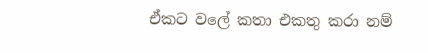ඒකට වලේ කතා එකතු කරා නම්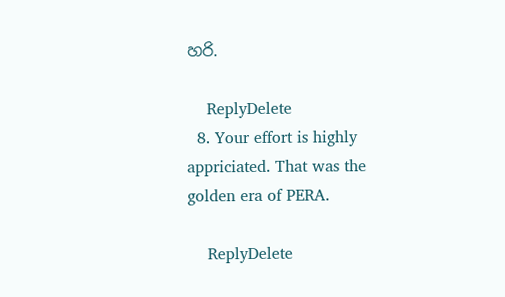හරි.

    ReplyDelete
  8. Your effort is highly appriciated. That was the golden era of PERA.

    ReplyDelete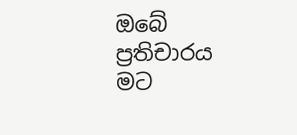ඔබේ ප්‍රතිචාරය මට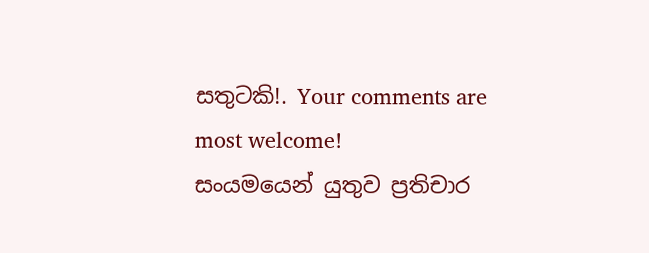සතුටකි!. Your comments are most welcome!
සංයමයෙන් යුතුව ප්‍රතිචාර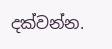දක්වන්න.